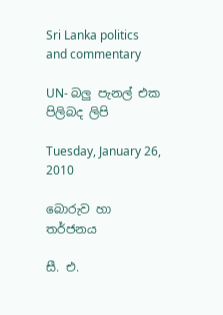Sri Lanka politics and commentary

UN- බලු පැනල් එක පිලිබද ලිපි

Tuesday, January 26, 2010

බොරුව හා තර්ජනය

සී. එ.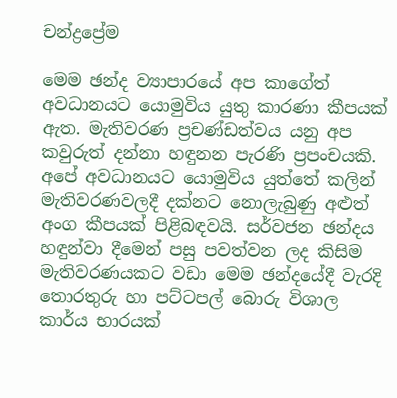චන්ද්‍රප්‍රේම

මෙම ඡන්ද ව්‍යාපාරයේ අප කාගේත් අවධානයට යොමුවිය යුතු කාරණා කීපයක්‌ ඇත. මැතිවරණ ප්‍රචණ්‌ඩත්වය යනු අප කවුරුත් දන්නා හඳුනන පැරණි ප්‍රපංචයකි. අපේ අවධානයට යොමුවිය යුත්තේ කලින් මැතිවරණවලදී දක්‌නට නොලැබුණු අළුත් අංග කීපයක්‌ පිළිබඳවයි. සර්වජන ඡන්දය හඳුන්වා දීමෙන් පසු පවත්වන ලද කිසිම මැතිවරණයකට වඩා මෙම ඡන්දයේදී වැරදි තොරතුරු හා පට්‌ටපල් බොරු විශාල කාර්ය භාරයක්‌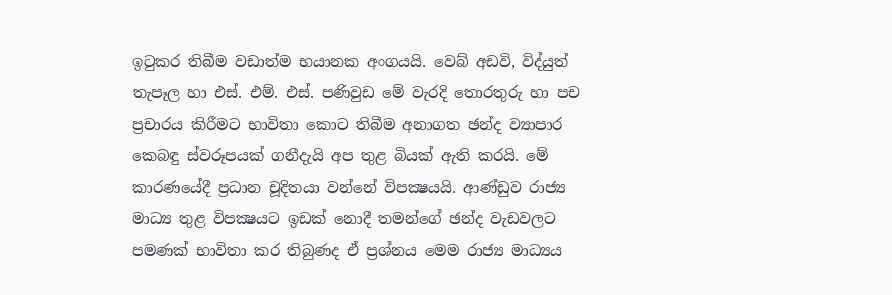ඉටුකර තිබීම වඩාත්ම භයානක අංගයයි. වෙබ් අඩවි, විද්යුත් තැපෑල හා එස්‌. එම්. එස්‌. පණිවුඩ මේ වැරදි තොරතුරු හා පච ප්‍රචාරය කිරීමට භාවිතා කොට තිබීම අනාගත ඡන්ද ව්‍යාපාර කෙබඳු ස්‌වරූපයක්‌ ගනීදැයි අප තුළ බියක්‌ ඇති කරයි. මේ කාරණයේදී ප්‍රධාන චූදිතයා වන්නේ විපක්‍ෂයයි. ආණ්‌ඩුව රාජ්‍ය මාධ්‍ය තුළ විපක්‍ෂයට ඉඩක්‌ නොදී තමන්ගේ ඡන්ද වැඩවලට පමණක්‌ භාවිතා කර තිබුණද ඒ ප්‍රශ්නය මෙම රාජ්‍ය මාධ්‍යය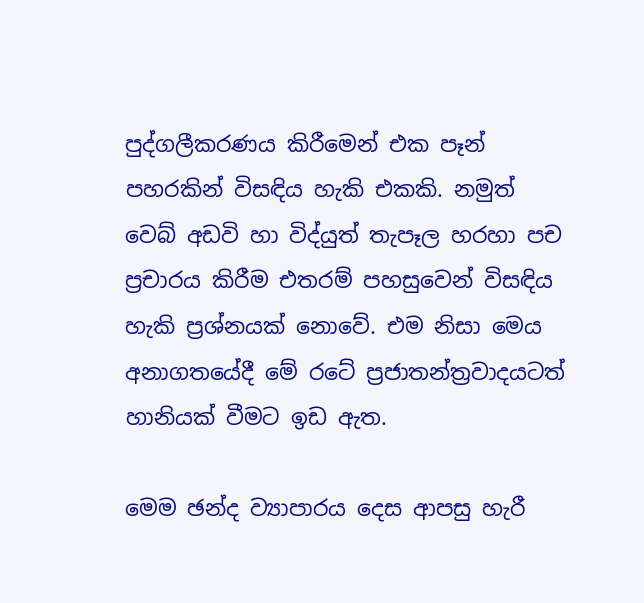පුද්ගලීකරණය කිරීමෙන් එක පෑන් පහරකින් විසඳිය හැකි එකකි. නමුත් වෙබ් අඩවි හා විද්යුත් තැපෑල හරහා පච ප්‍රචාරය කිරීම එතරම් පහසුවෙන් විසඳිය හැකි ප්‍රශ්නයක්‌ නොවේ. එම නිසා මෙය අනාගතයේදී මේ රටේ ප්‍රජාතන්ත්‍රවාදයටත් හානියක්‌ වීමට ඉඩ ඇත.

මෙම ඡන්ද ව්‍යාපාරය දෙස ආපසු හැරී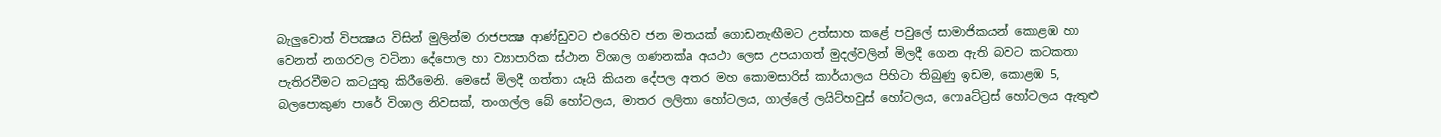බැලුවොත් විපක්‍ෂය විසින් මුලින්ම රාජපක්‍ෂ ආණ්‌ඩුවට එරෙහිව ජන මතයක්‌ ගොඩනැඟීමට උත්සාහ කළේ පවුලේ සාමාජිකයන් කොළඹ හා වෙනත් නගරවල වටිනා දේපොල හා ව්‍යාපාරික ස්‌ථාන විශාල ගණනක්‌a අයථා ලෙස උපයාගත් මුදල්වලින් මිලදී ගෙන ඇති බවට කටකතා පැතිරවීමට කටයුතු කිරීමෙනි. මෙසේ මිලදී ගත්තා යෑයි කියන දේපල අතර මහ කොමසාරිස්‌ කාර්යාලය පිහිටා තිබුණු ඉඩම, කොළඹ 5, බලපොකුණ පාරේ විශාල නිවසක්‌, තංගල්ල බේ හෝටලය, මාතර ලලිතා හෝටලය, ගාල්ලේ ලයිට්‌හවුස්‌ හෝටලය, ෆොaට්‌ට්‍රස්‌ හෝටලය ඇතුළු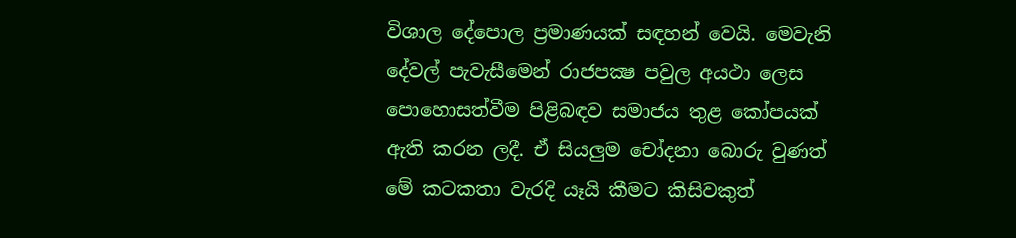විශාල දේපොල ප්‍රමාණයක්‌ සඳහන් වෙයි. මෙවැනි දේවල් පැවැසීමෙන් රාජපක්‍ෂ පවුල අයථා ලෙස පොහොසත්වීම පිළිබඳව සමාජය තුළ කෝපයක්‌ ඇති කරන ලදී. ඒ සියලුම චෝදනා බොරු වුණත් මේ කටකතා වැරදි යෑයි කීමට කිසිවකුත්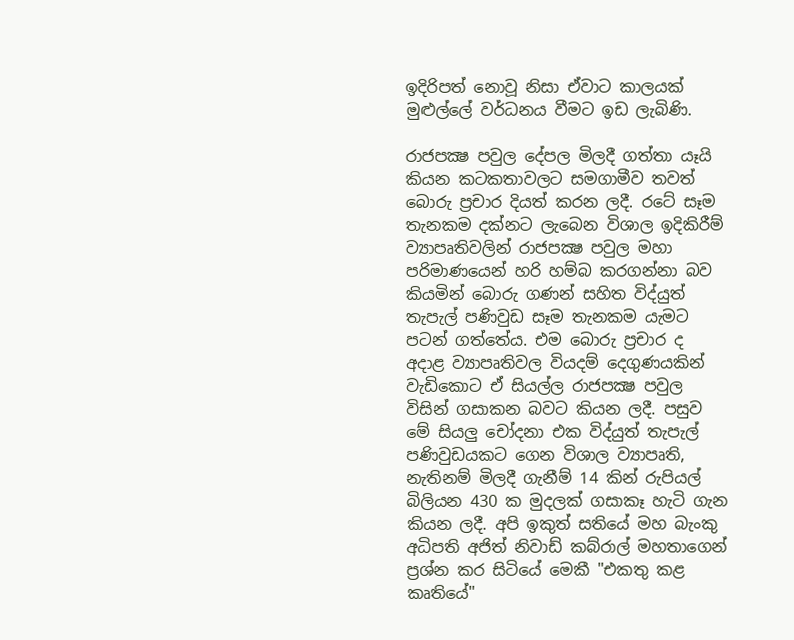ඉදිරිපත් නොවූ නිසා ඒවාට කාලයක්‌ මුළුල්ලේ වර්ධනය වීමට ඉඩ ලැබිණි.

රාජපක්‍ෂ පවුල දේපල මිලදී ගත්තා යෑයි කියන කටකතාවලට සමගාමීව තවත් බොරු ප්‍රචාර දියත් කරන ලදී. රටේ සෑම තැනකම දක්‌නට ලැබෙන විශාල ඉදිකිරීම් ව්‍යාපෘතිවලින් රාජපක්‍ෂ පවුල මහා පරිමාණයෙන් හරි හම්බ කරගන්නා බව කියමින් බොරු ගණන් සහිත විද්යුත් තැපැල් පණිවුඩ සෑම තැනකම යැමට පටන් ගත්තේය. එම බොරු ප්‍රචාර ද අදාළ ව්‍යාපෘතිවල වියදම් දෙගුණයකින් වැඩිකොට ඒ සියල්ල රාජපක්‍ෂ පවුල විසින් ගසාකන බවට කියන ලදී. පසුව මේ සියලු චෝදනා එක විද්යුත් තැපැල් පණිවුඩයකට ගෙන විශාල ව්‍යාපෘති, නැතිනම් මිලදී ගැනීම් 14 කින් රුපියල් බිලියන 430 ක මුදලක්‌ ගසාකෑ හැටි ගැන කියන ලදී. අපි ඉකුත් සතියේ මහ බැංකු අධිපති අජිත් නිවාඩ් කබ්රාල් මහතාගෙන් ප්‍රශ්න කර සිටියේ මෙකී "එකතු කළ කෘතියේ"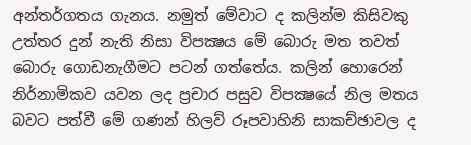අන්තර්ගතය ගැනය. නමුත් මේවාට ද කලින්ම කිසිවකු උත්තර දුන් නැති නිසා විපක්‍ෂය මේ බොරු මත තවත් බොරු ගොඩනැගීමට පටන් ගත්තේය. කලින් හොරෙන් නිර්නාමිකව යවන ලද ප්‍රචාර පසුව විපක්‍ෂයේ නිල මතය බවට පත්වී මේ ගණන් හිලව් රූපවාහිනි සාකච්ඡාවල ද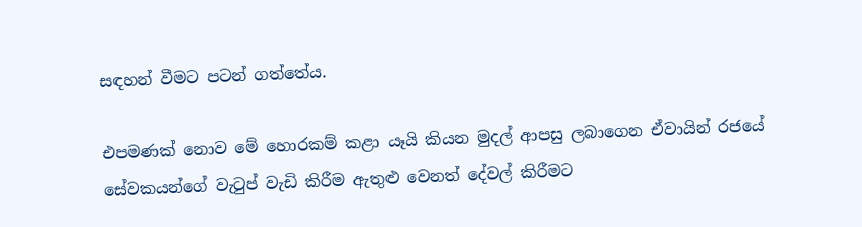සඳහන් වීමට පටන් ගත්තේය.

එපමණක්‌ නොව මේ හොරකම් කළා යෑයි කියන මුදල් ආපසු ලබාගෙන ඒවායින් රජයේ සේවකයන්ගේ වැටුප් වැඩි කිරීම ඇතුළු වෙනත් දේවල් කිරීමට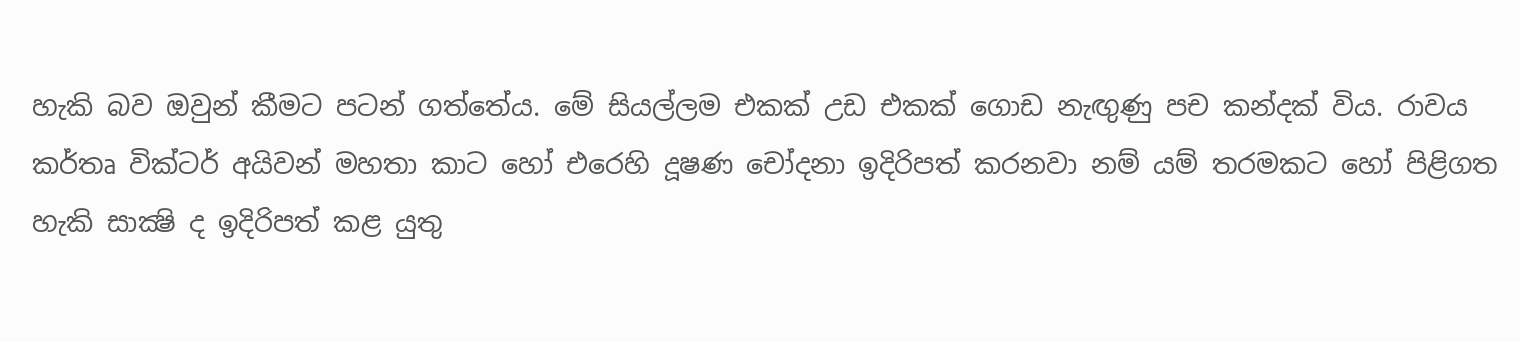හැකි බව ඔවුන් කීමට පටන් ගත්තේය. මේ සියල්ලම එකක්‌ උඩ එකක්‌ ගොඩ නැඟුණු පච කන්දක්‌ විය. රාවය කර්තෘ වික්‌ටර් අයිවන් මහතා කාට හෝ එරෙහි දූෂණ චෝදනා ඉදිරිපත් කරනවා නම් යම් තරමකට හෝ පිළිගත හැකි සාක්‍ෂි ද ඉදිරිපත් කළ යුතු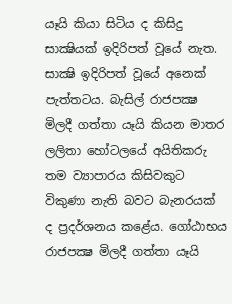යෑයි කියා සිටිය ද කිසිදු සාක්‍ෂියක්‌ ඉදිරිපත් වූයේ නැත. සාක්‍ෂි ඉදිරිපත් වූයේ අනෙක්‌ පැත්තටය. බැසිල් රාජපක්‍ෂ මිලදී ගත්තා යෑයි කියන මාතර ලලිතා හෝටලයේ අයිතිකරු තම ව්‍යාපාරය කිසිවකුට විකුණා නැති බවට බැනරයක්‌ ද ප්‍රදර්ශනය කළේය. ගෝඨාභය රාජපක්‍ෂ මිලදී ගත්තා යෑයි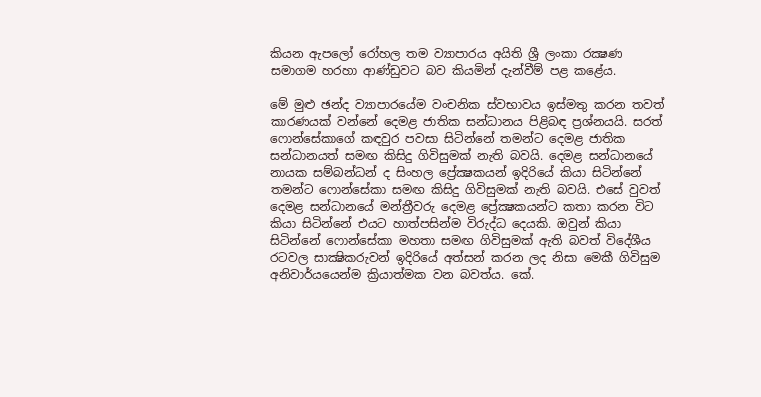කියන ඇපලෝ රෝහල තම ව්‍යාපාරය අයිති ශ්‍රී ලංකා රක්‍ෂණ සමාගම හරහා ආණ්‌ඩුවට බව කියමින් දැන්වීම් පළ කළේය.

මේ මුළු ඡන්ද ව්‍යාපාරයේම වංචනික ස්‌වභාවය ඉස්‌මතු කරන තවත් කාරණයක්‌ වන්නේ දෙමළ ජාතික සන්ධානය පිළිබඳ ප්‍රශ්නයයි. සරත් ෆොන්සේකාගේ කඳවුර පවසා සිටින්නේ තමන්ට දෙමළ ජාතික සන්ධානයත් සමඟ කිසිදු ගිවිසුමක්‌ නැති බවයි. දෙමළ සන්ධානයේ නායක සම්බන්ධන් ද සිංහල ප්‍රේක්‍ෂකයන් ඉදිරියේ කියා සිටින්නේ තමන්ට ෆොන්සේකා සමඟ කිසිදු ගිවිසුමක්‌ නැති බවයි. එසේ වුවත් දෙමළ සන්ධානයේ මන්ත්‍රීවරු දෙමළ ප්‍රේක්‍ෂකයන්ට කතා කරන විට කියා සිටින්නේ එයට හාත්පසින්ම විරුද්ධ දෙයකි. ඔවුන් කියා සිටින්නේ ෆොන්සේකා මහතා සමඟ ගිවිසුමක්‌ ඇති බවත් විදේශීය රටවල සාක්‍ෂිකරුවන් ඉදිරියේ අත්සන් කරන ලද නිසා මෙකී ගිවිසුම අනිවාර්යයෙන්ම ක්‍රියාත්මක වන බවත්ය. කේ.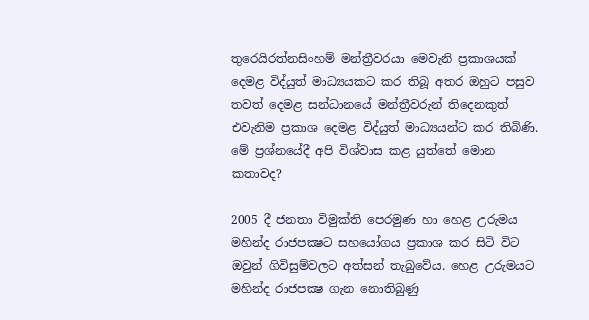තුරෙයිරත්නසිංහම් මන්ත්‍රීවරයා මෙවැනි ප්‍රකාශයක්‌ දෙමළ විද්යුත් මාධ්‍යයකට කර තිබූ අතර ඔහුට පසුව තවත් දෙමළ සන්ධානයේ මන්ත්‍රීවරුන් තිදෙනකුත් එවැනිම ප්‍රකාශ දෙමළ විද්යුත් මාධ්‍යයන්ට කර තිබිණි. මේ ප්‍රශ්නයේදී අපි විශ්වාස කළ යුත්තේ මොන කතාවද?

2005 දී ජනතා විමුක්‌ති පෙරමුණ හා හෙළ උරුමය මහින්ද රාජපක්‍ෂට සහයෝගය ප්‍රකාශ කර සිටි විට ඔවුන් ගිවිසුම්වලට අත්සන් තැබුවේය. හෙළ උරුමයට මහින්ද රාජපක්‍ෂ ගැන නොතිබුණු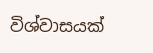විශ්වාසයක්‌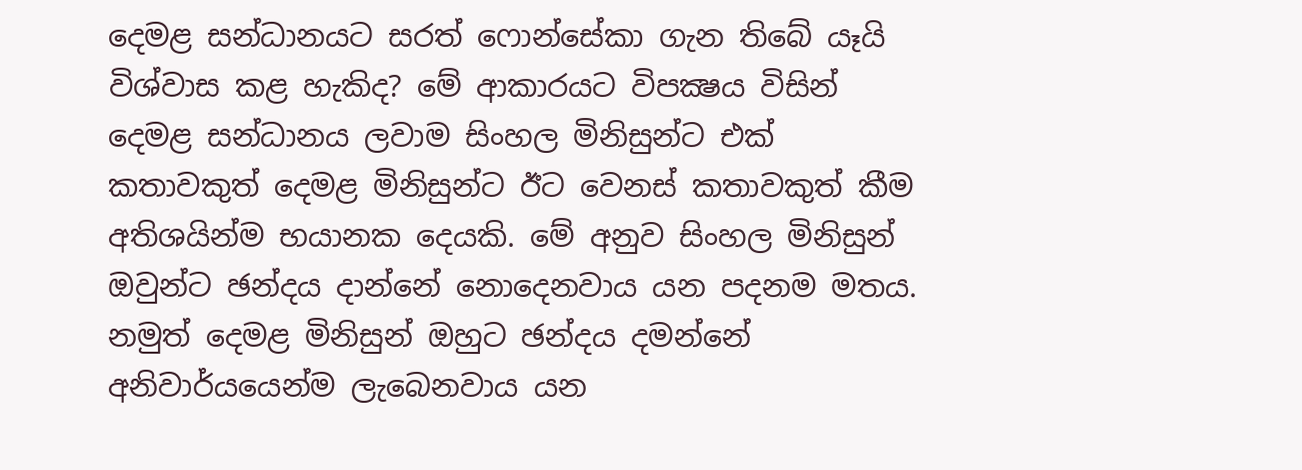දෙමළ සන්ධානයට සරත් ෆොන්සේකා ගැන තිබේ යෑයි විශ්වාස කළ හැකිද? මේ ආකාරයට විපක්‍ෂය විසින් දෙමළ සන්ධානය ලවාම සිංහල මිනිසුන්ට එක්‌ කතාවකුත් දෙමළ මිනිසුන්ට ඊට වෙනස්‌ කතාවකුත් කීම අතිශයින්ම භයානක දෙයකි. මේ අනුව සිංහල මිනිසුන් ඔවුන්ට ඡන්දය දාන්නේ නොදෙනවාය යන පදනම මතය. නමුත් දෙමළ මිනිසුන් ඔහුට ඡන්දය දමන්නේ අනිවාර්යයෙන්ම ලැබෙනවාය යන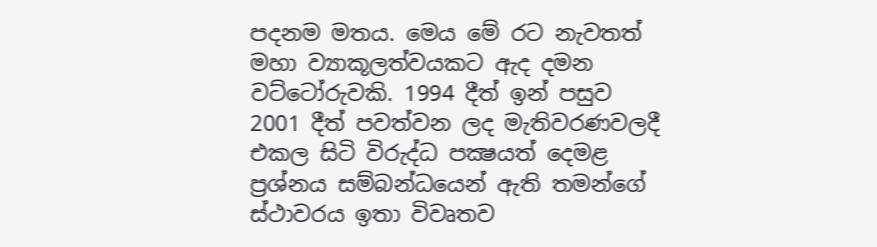පදනම මතය. මෙය මේ රට නැවතත් මහා ව්‍යාකූලත්වයකට ඇද දමන වට්‌ටෝරුවකි. 1994 දීත් ඉන් පසුව 2001 දීත් පවත්වන ලද මැතිවරණවලදී එකල සිටි විරුද්ධ පක්‍ෂයත් දෙමළ ප්‍රශ්නය සම්බන්ධයෙන් ඇති තමන්ගේ ස්‌ථාවරය ඉතා විවෘතව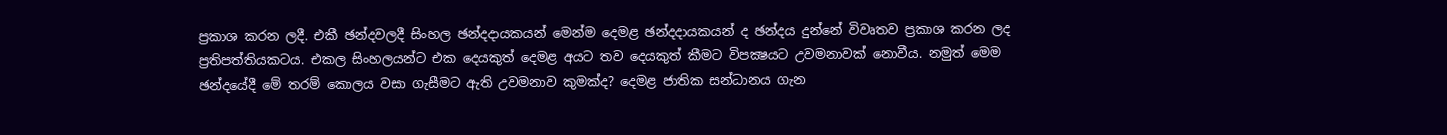ප්‍රකාශ කරන ලදී. එකී ඡන්දවලදී සිංහල ඡන්දදායකයන් මෙන්ම දෙමළ ඡන්දදායකයන් ද ඡන්දය දුන්නේ විවෘතව ප්‍රකාශ කරන ලද ප්‍රතිපත්තියකටය. එකල සිංහලයන්ට එක දෙයකුත් දෙමළ අයට තව දෙයකුත් කීමට විපක්‍ෂයට උවමනාවක්‌ නොවීය. නමුත් මෙම ඡන්දයේදී මේ තරම් කොලය වසා ගැසීමට ඇති උවමනාව කුමක්‌ද? දෙමළ ජාතික සන්ධානය ගැන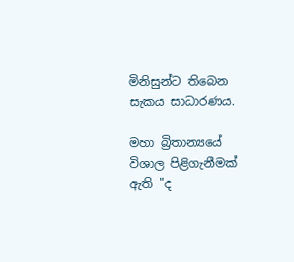මිනිසුන්ට තිබෙන සැකය සාධාරණය.

මහා බ්‍රිතාන්‍යයේ විශාල පිළිගැනීමක්‌ ඇති "ද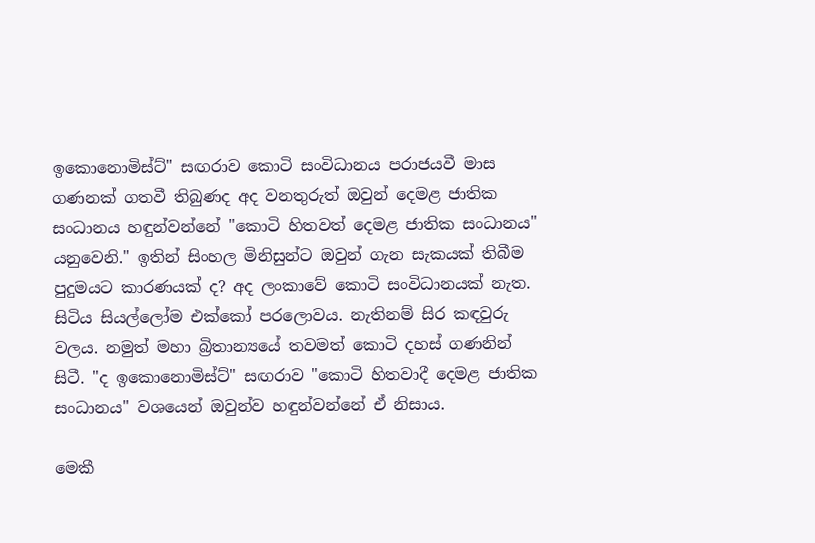ඉකොනොමිස්‌ට්‌" සඟරාව කොටි සංවිධානය පරාජයවී මාස ගණනක්‌ ගතවී තිබුණද අද වනතුරුත් ඔවුන් දෙමළ ජාතික සංධානය හඳුන්වන්නේ "කොටි හිතවත් දෙමළ ජාතික සංධානය" යනුවෙනි." ඉතින් සිංහල මිනිසුන්ට ඔවුන් ගැන සැකයක්‌ තිබීම පුදුමයට කාරණයක්‌ ද? අද ලංකාවේ කොටි සංවිධානයක්‌ නැත. සිටිය සියල්ලෝම එක්‌කෝ පරලොවය. නැතිනම් සිර කඳවුරු වලය. නමුත් මහා බ්‍රිතාන්‍යයේ තවමත් කොටි දහස්‌ ගණනින් සිටී. "ද ඉකොනොමිස්‌ට්‌" සඟරාව "කොටි හිතවාදී දෙමළ ජාතික සංධානය" වශයෙන් ඔවුන්ව හඳුන්වන්නේ ඒ නිසාය.

මෙකී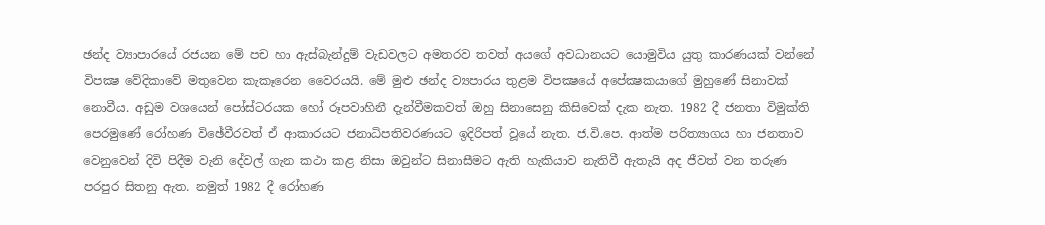ඡන්ද ව්‍යාපාරයේ රජයන මේ පච හා ඇස්‌බැන්දුම් වැඩවලට අමතරව තවත් අයගේ අවධානයට යොමුවිය යුතු කාරණයක්‌ වන්නේ විපක්‍ෂ වේදිකාවේ මතුවෙන කැකෑරෙන වෛරයයි. මේ මුළු ඡන්ද ව්‍යපාරය තුළම විපක්‍ෂයේ අපේක්‍ෂකයාගේ මුහුණේ සිනාවක්‌ නොවීය. අඩුම වශයෙන් පෝස්‌ටරයක හෝ රූපවාහිනී දැන්වීමකවත් ඔහු සිනාසෙනු කිසිවෙක්‌ දැක නැත. 1982 දී ජනතා විමුක්‌ති පෙරමුණේ රෝහණ විඡේවීරවත් ඒ ආකාරයට ජනාධිපතිවරණයට ඉදිරිපත් වූයේ නැත. ජ.වි.පෙ. ආත්ම පරිත්‍යාගය හා ජනතාව වෙනුවෙන් දිවි පිදීම වැනි දේවල් ගැන කථා කළ නිසා ඔවුන්ට සිනාසීමට ඇති හැකියාව නැතිවී ඇතැයි අද ජීවත් වන තරුණ පරපුර සිතනු ඇත. නමුත් 1982 දී රෝහණ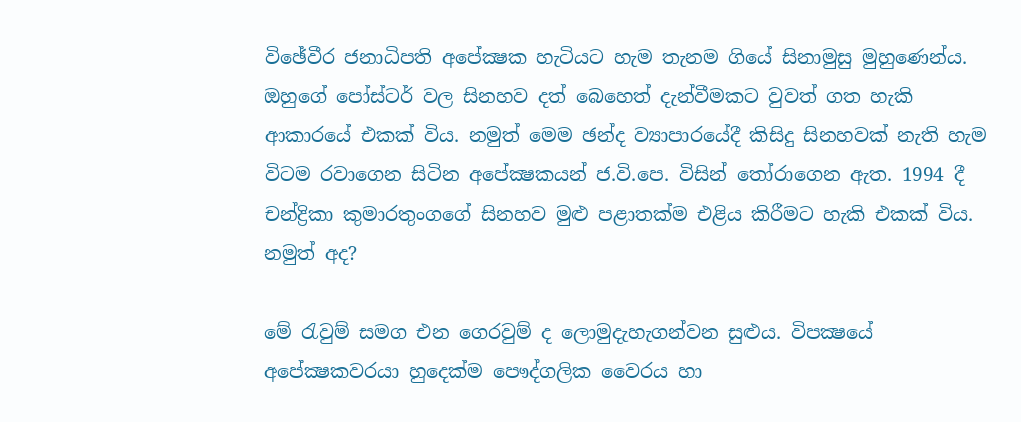විඡේවීර ජනාධිපති අපේක්‍ෂක හැටියට හැම තැනම ගියේ සිනාමුසු මුහුණෙන්ය. ඔහුගේ පෝස්‌ටර් වල සිනහව දත් බෙහෙත් දැන්වීමකට වුවත් ගත හැකි ආකාරයේ එකක්‌ විය. නමුත් මෙම ඡන්ද ව්‍යාපාරයේදී කිසිදු සිනහවක්‌ නැති හැම විටම රවාගෙන සිටින අපේක්‍ෂකයන් ජ.වි.පෙ. විසින් තෝරාගෙන ඇත. 1994 දී චන්ද්‍රිකා කුමාරතුංගගේ සිනහව මුළු පළාතක්‌ම එළිය කිරීමට හැකි එකක්‌ විය. නමුත් අද?

මේ රැවුම් සමග එන ගෙරවුම් ද ලොමුදැහැගන්වන සුළුය. විපක්‍ෂයේ අපේක්‍ෂකවරයා හුදෙක්‌ම පෞද්ගලික වෛරය හා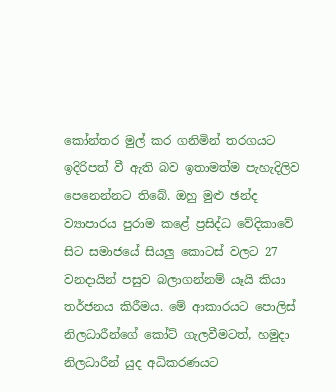කෝන්තර මුල් කර ගනිමින් තරගයට ඉදිරිපත් වී ඇති බව ඉතාමත්ම පැහැදිලිව පෙනෙන්නට තිබේ. ඔහු මුළු ඡන්ද ව්‍යාපාරය පුරාම කළේ ප්‍රසිද්ධ වේදිකාවේ සිට සමාජයේ සියලු කොටස්‌ වලට 27 වනදායින් පසුව බලාගන්නම් යෑයි කියා තර්ජනය කිරීමය. මේ ආකාරයට පොලිස්‌ නිලධාරීන්ගේ කෝට්‌ ගැලවීමටත්, හමුදා නිලධාරීන් යුද අධිකරණයට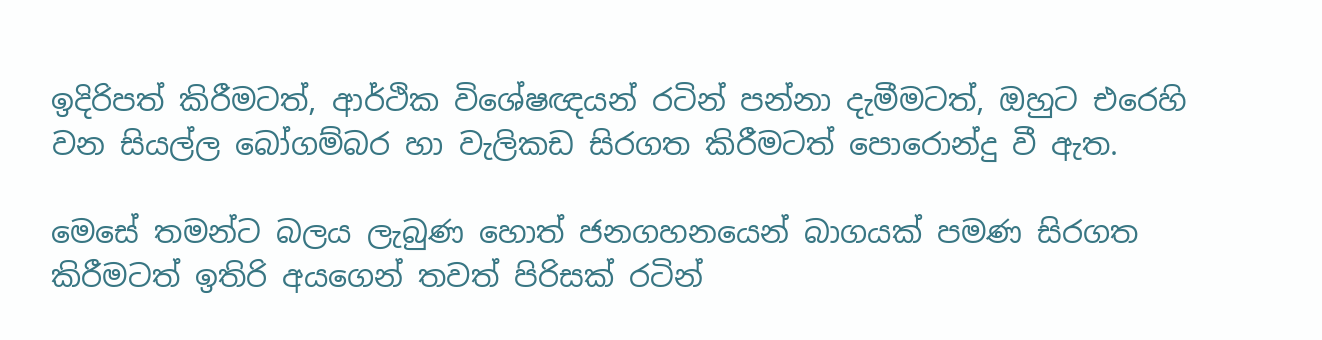ඉදිරිපත් කිරීමටත්, ආර්ථික විශේෂඥයන් රටින් පන්නා දැමීමටත්, ඔහුට එරෙහි වන සියල්ල බෝගම්බර හා වැලිකඩ සිරගත කිරීමටත් පොරොන්දු වී ඇත.

මෙසේ තමන්ට බලය ලැබුණ හොත් ජනගහනයෙන් බාගයක්‌ පමණ සිරගත කිරීමටත් ඉතිරි අයගෙන් තවත් පිරිසක්‌ රටින්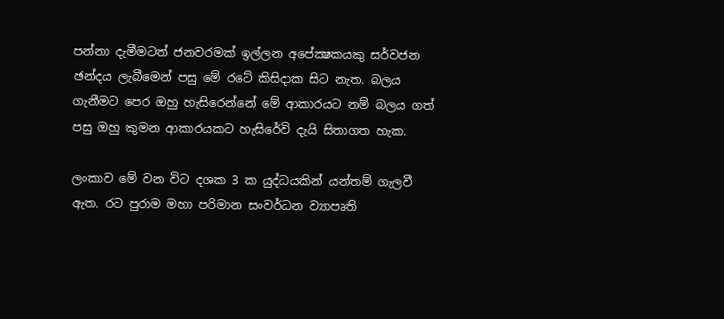පන්නා දැමීමටත් ජනවරමක්‌ ඉල්ලන අපේක්‍ෂකයකු සර්වජන ඡන්දය ලැබීමෙන් පසු මේ රටේ කිසිදාක සිට නැත. බලය ගැනීමට පෙර ඔහු හැසිරෙන්නේ මේ ආකාරයට නම් බලය ගත් පසු ඔහු කුමන ආකාරයකට හැසිරේවි දැයි සිතාගත හැක.

ලංකාව මේ වන විට දශක 3 ක යුද්ධයකින් යන්තම් ගැලවී ඇත. රට පුරාම මහා පරිමාන සංවර්ධන ව්‍යාපෘති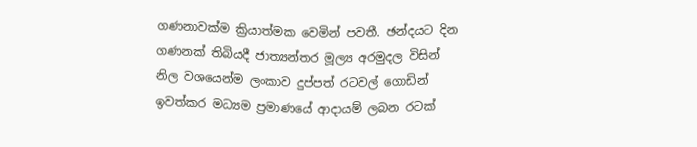ගණනාවක්‌ම ක්‍රියාත්මක වෙමින් පවතී. ඡන්දයට දින ගණනක්‌ තිබියදී ජාත්‍යන්තර මූල්‍ය අරමුදල විසින් නිල වශයෙන්ම ලංකාව දුප්පත් රටවල් ගොඩින් ඉවත්කර මධ්‍යම ප්‍රමාණයේ ආදායම් ලබන රටක්‌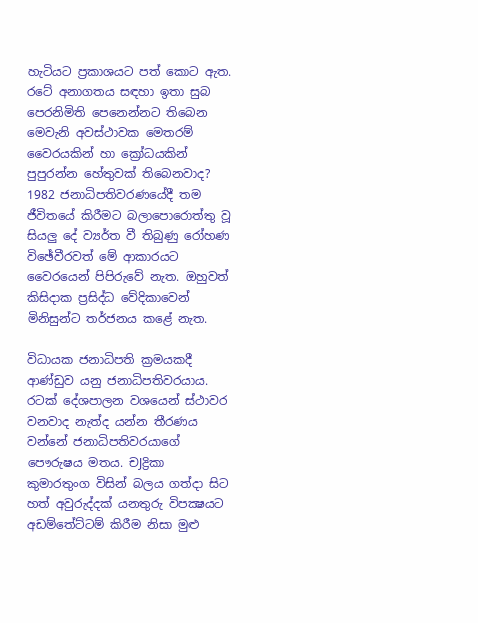හැටියට ප්‍රකාශයට පත් කොට ඇත. රටේ අනාගතය සඳහා ඉතා සුබ පෙරනිමිති පෙනෙන්නට තිබෙන මෙවැනි අවස්‌ථාවක මෙතරම් වෛරයකින් හා ක්‍රෝධයකින් පුපුරන්න හේතුවක්‌ තිබෙනවාද? 1982 ජනාධිපතිවරණයේදී තම ජීවිතයේ කිරීමට බලාපොරොත්තු වූ සියලු දේ ව්‍යර්ත වී තිබුණු රෝහණ විඡේවීරවත් මේ ආකාරයට වෛරයෙන් පිපිරුවේ නැත. ඔහුවත් කිසිදාක ප්‍රසිද්ධ වේදිකාවෙන් මිනිසුන්ට තර්ජනය කළේ නැත.

විධායක ජනාධිපති ක්‍රමයකදී ආණ්‌ඩුව යනු ජනාධිපතිවරයාය. රටක්‌ දේශපාලන වශයෙන් ස්‌ථාවර වනවාද නැත්ද යන්න තීරණය වන්නේ ජනාධිපතිවරයාගේ පෞරුෂය මතය. චJද්‍රිකා කුමාරතුංග විසින් බලය ගත්දා සිට හත් අවුරුද්දක්‌ යනතුරු විපක්‍ෂයට අඩම්තේට්‌ටම් කිරීම නිසා මුළු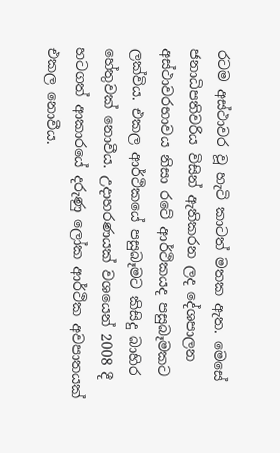රටම අස්‌ථාවර වූ හැටි කාටත් මතක ඇත. මෙසේ ජනාධිපතිවරිය විසින් ඇතිකරන ලද දේශපාලන අස්‌ථාවරභාවය නිසා රටේ ආර්ථිකයද පසුබෑමකට ලක්‌විය. එකල ආර්ථිකයේ පසුබෑමට කිසිදු බාහිර හේතුවක්‌ නොවීය. උදාහරණයක්‌ වශයෙන් 2008 දී හටගත් ආකාරයේ දරුණු ලෝක ආර්ථික අවපාතයක්‌ එකල නොවීය.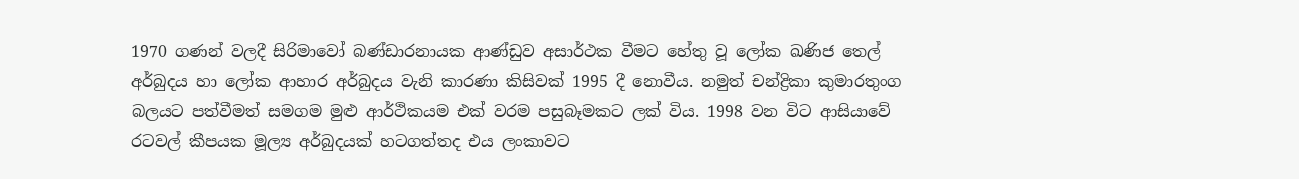1970 ගණන් වලදී සිරිමාවෝ බණ්‌ඩාරනායක ආණ්‌ඩුව අසාර්ථක වීමට හේතු වූ ලෝක ඛණිජ තෙල් අර්බුදය හා ලෝක ආහාර අර්බුදය වැනි කාරණා කිසිවක්‌ 1995 දී නොවීය. නමුත් චන්ද්‍රිකා කුමාරතුංග බලයට පත්වීමත් සමගම මුළු ආර්ථිකයම එක්‌ වරම පසුබෑමකට ලක්‌ විය. 1998 වන විට ආසියාවේ රටවල් කීපයක මූල්‍ය අර්බුදයක්‌ හටගත්තද එය ලංකාවට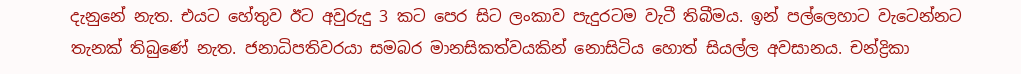දැනුනේ නැත. එයට හේතුව ඊට අවුරුදු 3 කට පෙර සිට ලංකාව පැදුරටම වැටී තිබීමය. ඉන් පල්ලෙහාට වැටෙන්නට තැනක්‌ තිබුණේ නැත. ජනාධිපතිවරයා සමබර මානසිකත්වයකින් නොසිටිය හොත් සියල්ල අවසානය. චන්ද්‍රිකා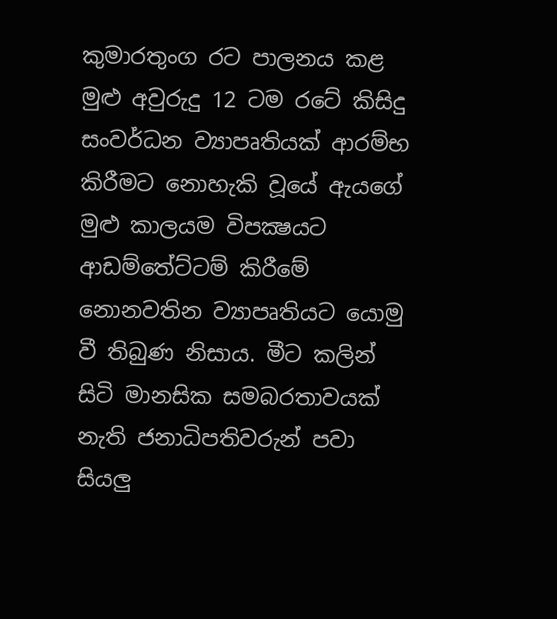කුමාරතුංග රට පාලනය කළ මුළු අවුරුදු 12 ටම රටේ කිසිදු සංවර්ධන ව්‍යාපෘතියක්‌ ආරම්භ කිරීමට නොහැකි වූයේ ඇයගේ මුළු කාලයම විපක්‍ෂයට ආඩම්තේට්‌ටම් කිරීමේ නොනවතින ව්‍යාපෘතියට යොමු වී තිබුණ නිසාය. මීට කලින් සිටි මානසික සමබරතාවයක්‌ නැති ජනාධිපතිවරුන් පවා සියලු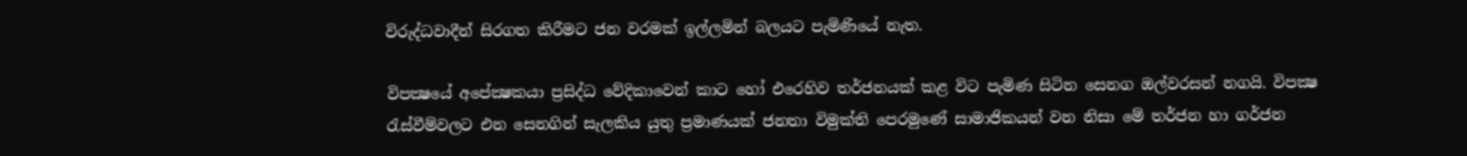විරුද්ධවාදීන් සිරගත කිරීමට ජන වරමක්‌ ඉල්ලමින් බලයට පැමිණියේ නැත.

විපක්‍ෂයේ අපේක්‍ෂකයා ප්‍රසිද්ධ වේදිකාවෙන් කාට හෝ එරෙහිව තර්ජනයක්‌ කළ විට පැමිණ සිටින සෙනග ඔල්වරසන් නගයි. විපක්‍ෂ රැස්‌වීම්වලට එන සෙනගින් සැලකිය යුතු ප්‍රමාණයක්‌ ජනතා විමුක්‌ති පෙරමුණේ සාමාජිකයන් වන නිසා මේ තර්ජන හා ගර්ජන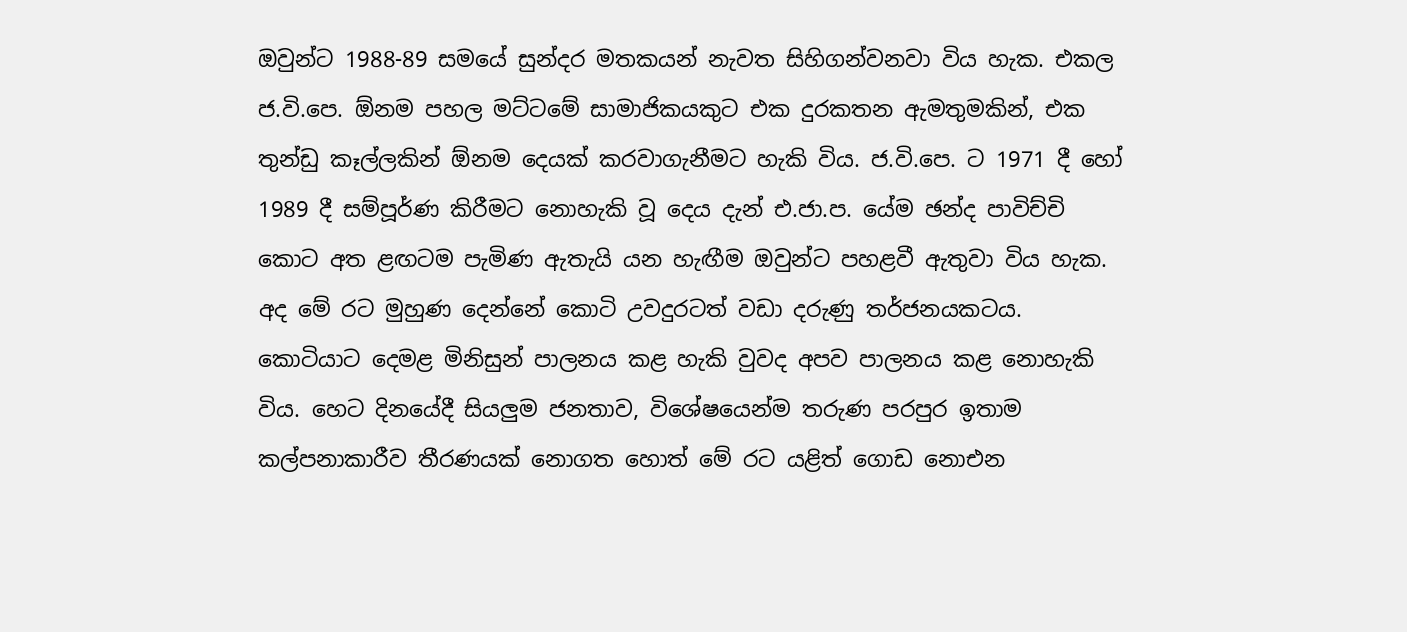ඔවුන්ට 1988-89 සමයේ සුන්දර මතකයන් නැවත සිහිගන්වනවා විය හැක. එකල ජ.වි.පෙ. ඕනම පහල මට්‌ටමේ සාමාජිකයකුට එක දුරකතන ඇමතුමකින්, එක තුන්ඩු කෑල්ලකින් ඕනම දෙයක්‌ කරවාගැනීමට හැකි විය. ජ.වි.පෙ. ට 1971 දී හෝ 1989 දී සම්පූර්ණ කිරීමට නොහැකි වූ දෙය දැන් එ.ජා.ප. යේම ඡන්ද පාවිච්චි කොට අත ළඟටම පැමිණ ඇතැයි යන හැඟීම ඔවුන්ට පහළවී ඇතුවා විය හැක. අද මේ රට මුහුණ දෙන්නේ කොටි උවදුරටත් වඩා දරුණු තර්ජනයකටය. කොටියාට දෙමළ මිනිසුන් පාලනය කළ හැකි වුවද අපව පාලනය කළ නොහැකි විය. හෙට දිනයේදී සියලුම ජනතාව, විශේෂයෙන්ම තරුණ පරපුර ඉතාම කල්පනාකාරීව තීරණයක්‌ නොගත හොත් මේ රට යළිත් ගොඩ නොඑන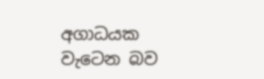අගාධයක වැටෙන බව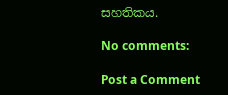සහතිකය.

No comments:

Post a Comment